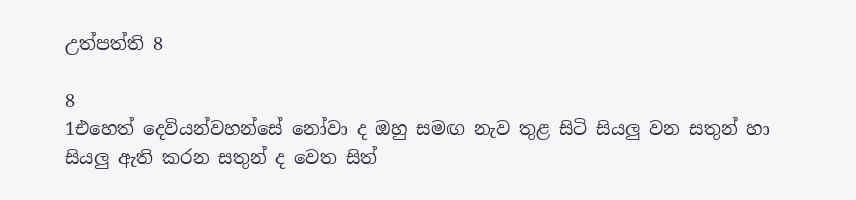උත්පත්ති 8

8
1එහෙත් දෙවියන්වහන්සේ නෝවා ද ඔහු සමඟ නැව තුළ සිටි සියලු වන සතුන් හා සියලු ඇති කරන සතුන් ද වෙත සිත්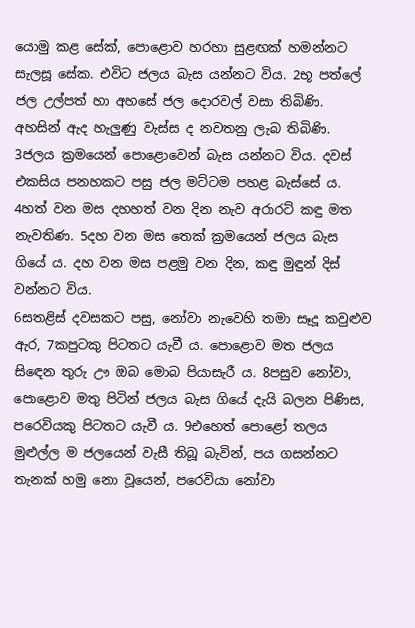යොමු කළ සේක්, පොළොව හරහා සුළඟක් හමන්නට සැලසූ සේක. එවිට ජලය බැස යන්නට විය. 2භූ පත්ලේ ජල උල්පත් හා අහසේ ජල දොරවල් වසා තිබිණි. අහසින් ඇද හැලුණු වැස්ස ද නවතනු ලැබ තිබිණි. 3ජලය ක්‍රමයෙන් පොළොවෙන් බැස යන්නට විය. දවස් එකසිය පනහකට පසු ජල මට්ටම පහළ බැස්සේ ය. 4හත් වන මස දහහත් වන දින නැව අරාරට් කඳු මත නැවතිණ. 5දහ වන මස තෙක් ක්‍රමයෙන් ජලය බැස ගියේ ය. දහ වන මස පළමු වන දින, කඳු මුඳුන් දිස් වන්නට විය.
6සතළිස් දවසකට පසු, නෝවා නැවෙහි තමා සෑදූ කවුළුව ඇර, 7කපුටකු පිටතට යැවී ය. පොළොව මත ජලය සිඳෙන තුරු ඌ ඔබ මොබ පියාසැරී ය. 8පසුව නෝවා, පොළොව මතු පිටින් ජලය බැස ගියේ දැයි බලන පිණිස, පරෙවියකු පිටතට යැවී ය. 9එහෙත් පොළෝ තලය මුළුල්ල ම ජලයෙන් වැසී තිබූ බැවින්, පය ගසන්නට තැනක් හමු නො වූයෙන්, පරෙවියා නෝවා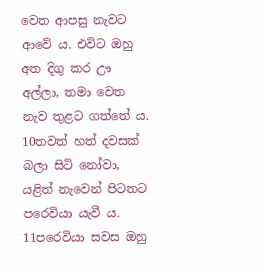වෙත ආපසු නැවට ආවේ ය. එවිට ඔහු අත දිගු කර ඌ අල්ලා, තමා වෙත නැව තුළට ගත්තේ ය. 10තවත් හත් දවසක් බලා සිටි නෝවා, යළිත් නැවෙන් පිටතට පරෙවියා යැවී ය. 11පරෙවියා සවස ඔහු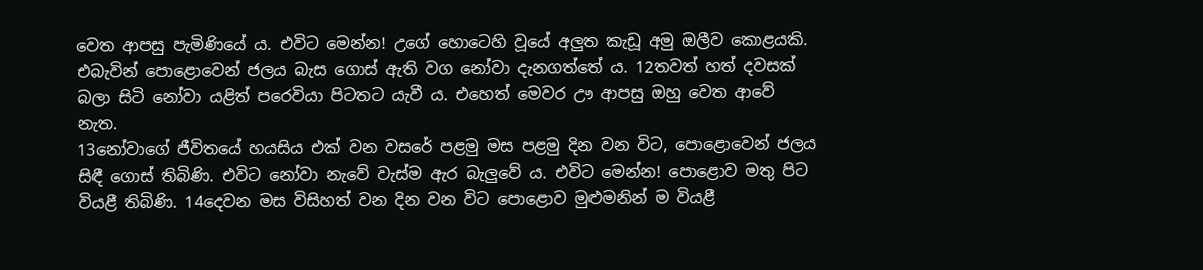වෙත ආපසු පැමිණියේ ය. එවිට මෙන්න! උගේ හොටෙහි වූයේ අලුත කැඩූ අමු ඔලීව කොළයකි. එබැවින් පොළොවෙන් ජලය බැස ගොස් ඇති වග නෝවා දැනගත්තේ ය. 12තවත් හත් දවසක් බලා සිටි නෝවා යළිත් පරෙවියා පිටතට යැවී ය. එහෙත් මෙවර ඌ ආපසු ඔහු වෙත ආවේ නැත.
13නෝවාගේ ජීවිතයේ හයසිය එක් වන වසරේ පළමු මස පළමු දින වන විට, පොළොවෙන් ජලය සිඳී ගොස් තිබිණි. එවිට නෝවා නැවේ වැස්ම ඇර බැලුවේ ය. එවිට මෙන්න! පොළොව මතු පිට වියළී තිබිණි. 14දෙවන මස විසිහත් වන දින වන විට පොළොව මුළුමනින් ම වියළී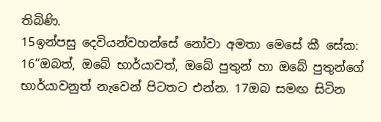තිබිණි.
15ඉන්පසු දෙවියන්වහන්සේ නෝවා අමතා මෙසේ කී සේක: 16“ඔබත්, ඔබේ භාර්යාවත්, ඔබේ පුතුන් හා ඔබේ පුතුන්ගේ භාර්යාවනුත් නැවෙන් පිටතට එන්න. 17ඔබ සමඟ සිටින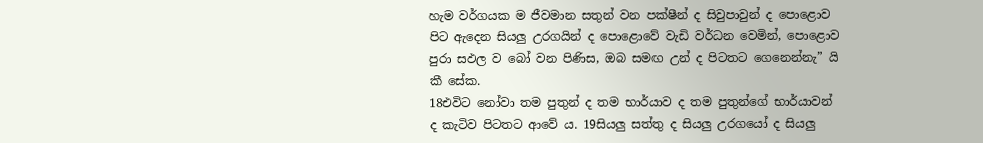හැම වර්ගයක ම ජීවමාන සතුන් වන පක්ෂීන් ද සිවුපාවුන් ද පොළොව පිට ඇදෙන සියලු උරගයින් ද පොළොවේ වැඩි වර්ධන වෙමින්, පොළොව පුරා සඵල ව බෝ වන පිණිස, ඔබ සමඟ උන් ද පිටතට ගෙනෙන්නැ” යි කී සේක.
18එවිට නෝවා තම පුතුන් ද තම භාර්යාව ද තම පුතුන්ගේ භාර්යාවන් ද කැටිව පිටතට ආවේ ය. 19සියලු සත්තු ද සියලු උරගයෝ ද සියලු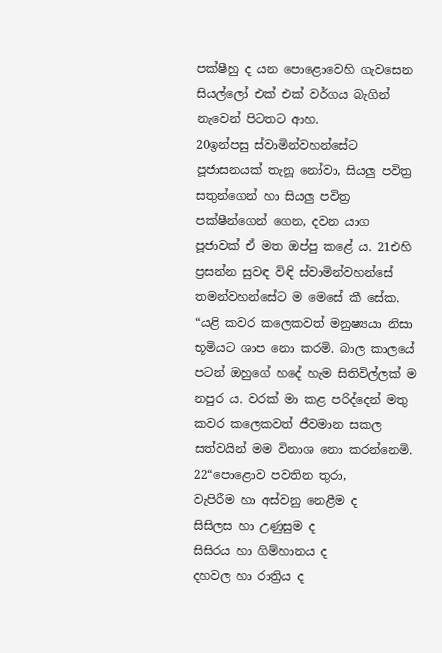පක්ෂීහු ද යන පොළොවෙහි ගැවසෙන සියල්ලෝ එක් එක් වර්ගය බැගින් නැවෙන් පිටතට ආහ.
20ඉන්පසු ස්වාමින්වහන්සේට පූජාසනයක් තැනූ නෝවා, සියලු පවිත්‍ර සතුන්ගෙන් හා සියලු පවිත්‍ර පක්ෂීන්ගෙන් ගෙන, දවන යාග පූජාවක් ඒ මත ඔප්පු කළේ ය. 21එහි ප්‍රසන්න සුවඳ විඳි ස්වාමින්වහන්සේ තමන්වහන්සේට ම මෙසේ කී සේක. “යළි කවර කලෙකවත් මනුෂ්‍යයා නිසා භූමියට ශාප නො කරමි. බාල කාලයේ පටන් ඔහුගේ හදේ හැම සිතිවිල්ලක් ම නපුර ය. වරක් මා කළ පරිද්දෙන් මතු කවර කලෙකවත් ජීවමාන සකල සත්වයින් මම විනාශ නො කරන්නෙමි.
22“පොළොව පවතින තුරා,
වැපිරීම හා අස්වනු නෙළීම ද
සිසිලස හා උණුසුම ද
සිසිරය හා ගිම්හානය ද
දහවල හා රාත්‍රිය ද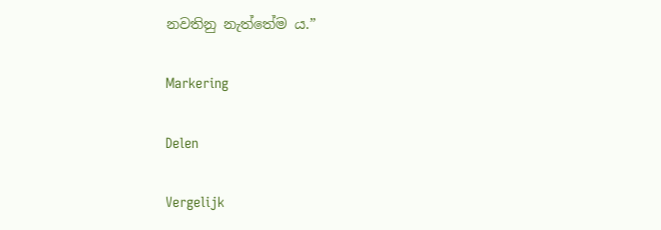නවතිනු නැත්තේම ය.”

Markering

Delen

Vergelijk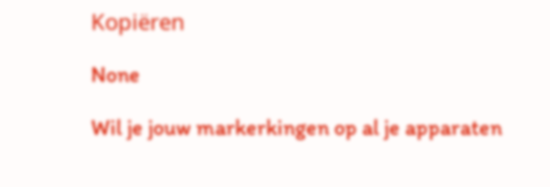Kopiëren

None

Wil je jouw markerkingen op al je apparaten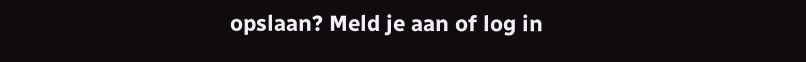opslaan? Meld je aan of log in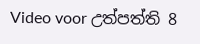Video voor උත්පත්ති 8